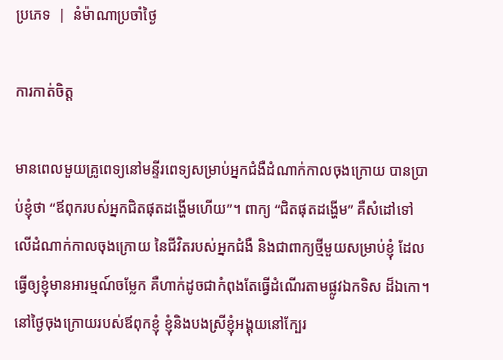ប្រភេទ  |  នំម៉ាណាប្រចាំថ្ងៃ

ការកាត់ចិត្ត

មានពេលមួយគ្រូពេទ្យនៅមន្ទីរពេទ្យសម្រាប់អ្នកជំងឺដំណាក់កាលចុងក្រោយ បានប្រាប់ខ្ញុំថា “ឪពុករបស់អ្នកជិតផុតដង្ហើមហើយ”។ ពាក្យ “ជិតផុតដង្ហើម” គឺសំដៅទៅលើដំណាក់កាលចុងក្រោយ នៃជីវិតរបស់អ្នកជំងឺ និងជាពាក្យថ្មីមួយសម្រាប់ខ្ញុំ ដែលធ្វើឲ្យខ្ញុំមានអារម្មណ៍ចម្លែក គឺហាក់ដូចជាកំពុងតែធ្វើដំណើរតាមផ្លូវឯកទិស ដ៏ឯកោ។ នៅថ្ងៃចុងក្រោយរបស់ឪពុកខ្ញុំ ខ្ញុំនិងបងស្រីខ្ញុំអង្គុយនៅក្បែរ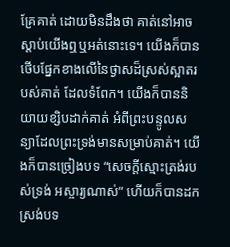គ្រែគាត់ ដោយមិនដឹងថា គាត់នៅអាចស្តាប់យើងឮឬអត់នោះទេ។ យើងក៏បានថើបផ្នែកខាងលើនៃថ្ងាសដ៏ស្រស់ស្អាតរបស់គាត់ ដែលទំពែក។ យើងក៏បាននិយាយខ្សិបដាក់គាត់ អំពីព្រះបន្ទូលសន្យាដែលព្រះទ្រង់មានសម្រាប់គាត់។ យើងក៏បានច្រៀងបទ “សេចក្តីស្មោះត្រង់របស់ទ្រង់ អស្ចារ្យណាស់” ហើយក៏បានដកស្រង់បទ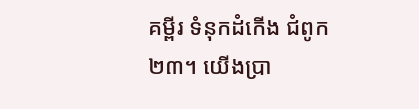គម្ពីរ ទំនុកដំកើង ជំពូក២៣។ យើងប្រា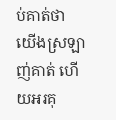ប់គាត់ថា យើងស្រឡាញ់គាត់ ហើយអរគុ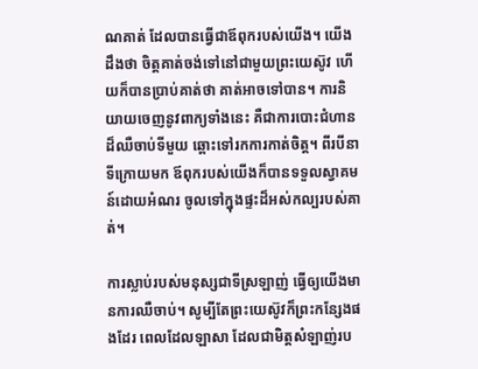ណគាត់ ដែលបានធ្វើជាឪពុករបស់យើង។ យើងដឹងថា ចិត្តគាត់ចង់ទៅនៅជាមួយព្រះយេស៊ូវ ហើយក៏បានប្រាប់គាត់ថា គាត់អាចទៅបាន។ ការនិយាយចេញនូវពាក្យទាំងនេះ គឺជាការបោះជំហានដ៏ឈឺចាប់ទីមួយ ឆ្ពោះទៅរកការកាត់ចិត្ត។ ពីរបីនាទីក្រោយមក ឪពុករបស់យើងក៏បានទទួលស្វាគមន៍ដោយអំណរ ចូលទៅក្នុងផ្ទះដ៏អស់កល្បរបស់គាត់។

ការស្លាប់របស់មនុស្សជាទីស្រឡាញ់ ធ្វើឲ្យយើងមានការឈឺចាប់។ សូម្បីតែព្រះយេស៊ូវក៏ព្រះកន្សែងផងដែរ ពេលដែលឡាសា ដែលជាមិត្តសំឡាញ់រប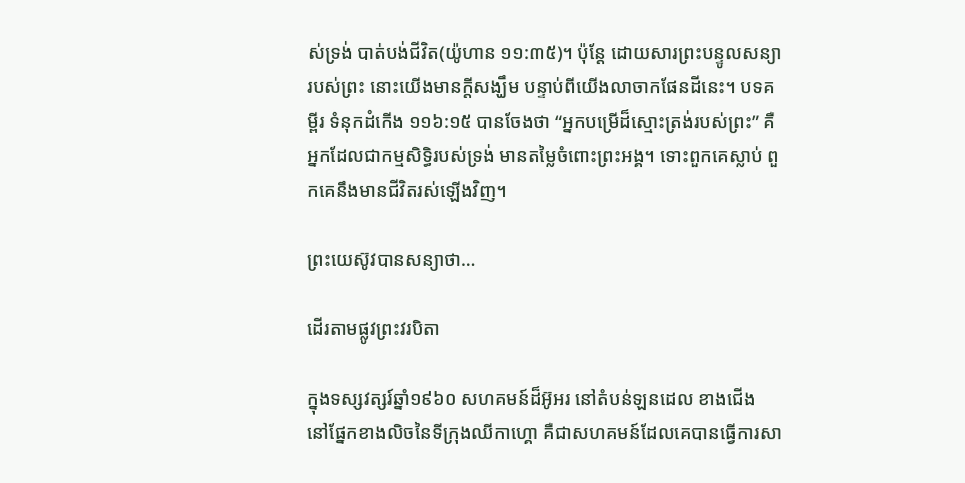ស់ទ្រង់ បាត់បង់ជីវិត(យ៉ូហាន ១១:៣៥)។ ប៉ុន្តែ ដោយសារព្រះបន្ទូលសន្យារបស់ព្រះ នោះយើងមានក្តីសង្ឃឹម បន្ទាប់ពីយើងលាចាកផែនដីនេះ។ បទគម្ពីរ ទំនុកដំកើង ១១៦:១៥ បានចែងថា “អ្នកបម្រើដ៏ស្មោះត្រង់របស់ព្រះ” គឺអ្នកដែលជាកម្មសិទ្ធិរបស់ទ្រង់ មានតម្លៃចំពោះព្រះអង្គ។ ទោះពួកគេស្លាប់ ពួកគេនឹងមានជីវិតរស់ឡើងវិញ។

ព្រះយេស៊ូវបានសន្យាថា…

ដើរតាមផ្លូវព្រះវរបិតា

ក្នុងទស្សវត្សរ៍ឆ្នាំ១៩៦០ សហគមន៍ដ៏អ៊ូអរ នៅតំបន់ឡនដេល ខាងជើង នៅផ្នែកខាងលិចនៃទីក្រុងឈីកាហ្គោ គឺជាសហគមន៍ដែលគេបានធ្វើការសា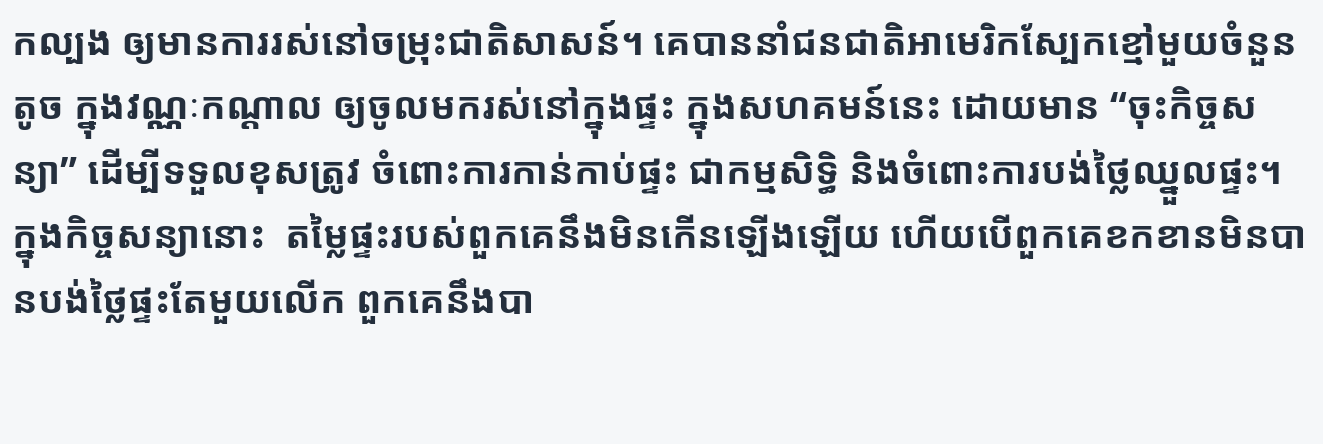កល្បង ឲ្យមានការរស់នៅចម្រុះជាតិសាសន៍។ គេបាននាំជនជាតិអាមេរិកស្បែកខ្មៅមួយចំនួនតូច ក្នុងវណ្ណៈកណ្តាល ឲ្យចូលមករស់នៅក្នុងផ្ទះ ក្នុងសហគមន៍នេះ ដោយមាន “ចុះកិច្ចសន្យា” ដើម្បីទទួលខុសត្រូវ ចំពោះការកាន់កាប់ផ្ទះ ជាកម្មសិទ្ធិ និងចំពោះការបង់ថ្លៃឈ្នួលផ្ទះ។ ក្នុងកិច្ចសន្យានោះ  តម្លៃផ្ទះរបស់ពួកគេនឹងមិនកើនឡើងឡើយ ហើយបើពួកគេខកខានមិនបានបង់ថ្លៃផ្ទះតែមួយលើក ពួកគេនឹងបា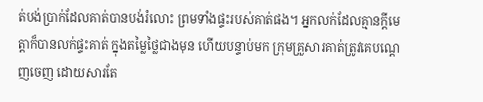ត់បង់ប្រាក់ដែលគាត់បានបង់រំលោះ ព្រមទាំងផ្ទះរបស់គាត់ផង។ អ្នកលក់ដែលគ្មានក្តីមេត្តាក៏បានលក់ផ្ទះគាត់ ក្នុងតម្លៃថ្លៃជាងមុន ហើយបន្ទាប់មក ក្រុមគ្រួសារគាត់ត្រូវគេបណ្តេញចេញ ដោយសារតែ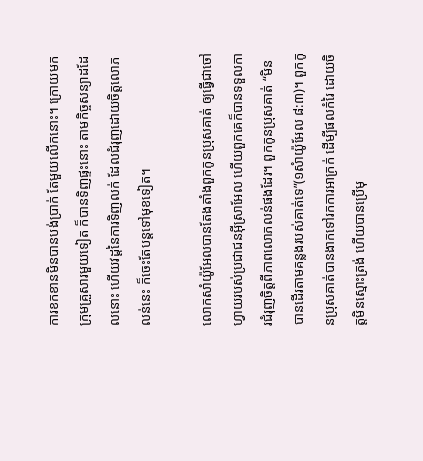ការខកខានមិនបានបង់ប្រាក់ តែមួយលើកនោះ។ ក្រោយមក ក្រុមគ្រួសារមួយទៀត ក៏បានទិញផ្ទះនោះ តាមកិច្ចសន្យាដដែលនោះ ហើយវដ្តនៃការទិញលក់ ដែលជំរុញដោយចិត្តលោភលន់នេះ ក៏ចេះតែបន្តទៅមុខទៀត។

លោកសាំយ៉ូអែលបានតែងតាំងពួកកូនប្រុសគាត់ ឲ្យធ្វើជាចៅហ្វាយរបស់ប្រជាជនអ៊ីស្រាអែល ហើយពួកគេក៏បានទទួលការជំរុញចិត្តពីភាពលោភលន់ផងដែរ។ ពួកកូនប្រុសគាត់ “មិនបានដើរតាមគន្លងរបស់គាត់ទេ”(១សំាយ៉ូអែល ៨:៣)។ ពួកកូនប្រុសគាត់បានងាកទៅរកការអាក្រក់ ដើម្បីផលកំរៃ ដោយចិត្តមិនស្មោះត្រង់ ហើយបានប្រើមុ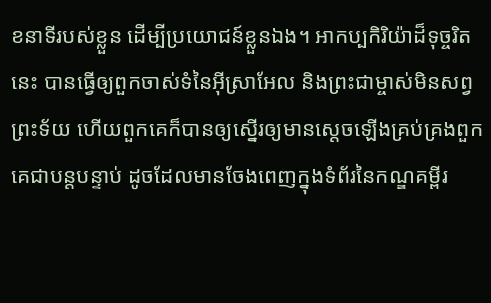ខនាទីរបស់ខ្លួន ដើម្បីប្រយោជន៍ខ្លួនឯង។ អាកប្បកិរិយ៉ាដ៏ទុច្ចរិតនេះ បានធ្វើឲ្យពួកចាស់ទំនៃអ៊ីស្រាអែល និងព្រះជាម្ចាស់មិនសព្វព្រះទ័យ ហើយពួកគេក៏បានឲ្យស្នើរឲ្យមានស្តេចឡើងគ្រប់គ្រងពួកគេជាបន្តបន្ទាប់ ដូចដែលមានចែងពេញក្នុងទំព័រនៃកណ្ឌគម្ពីរ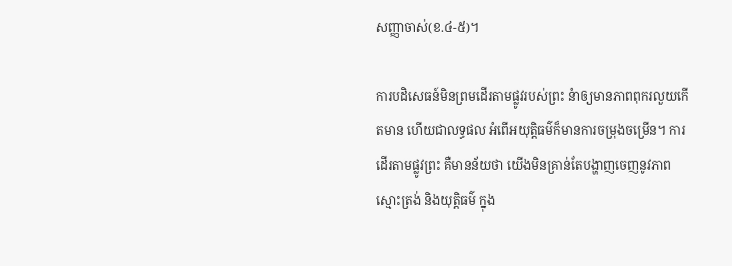សញ្ញាចាស់(ខ.៤-៥)។

ការបដិសេធន៍មិនព្រមដើរតាមផ្លូវរបស់ព្រះ នំាឲ្យមានភាពពុករលួយកើតមាន ហើយជាលទ្ធផល អំពើអយុត្តិធម៌ក៏មានការចម្រុងចម្រើន។ ការដើរតាមផ្លូវព្រះ គឺមានន័យថា យើងមិនគ្រាន់តែបង្ហាញចេញនូវភាពស្មោះត្រង់ និងយុត្តិធម៌ ក្នុង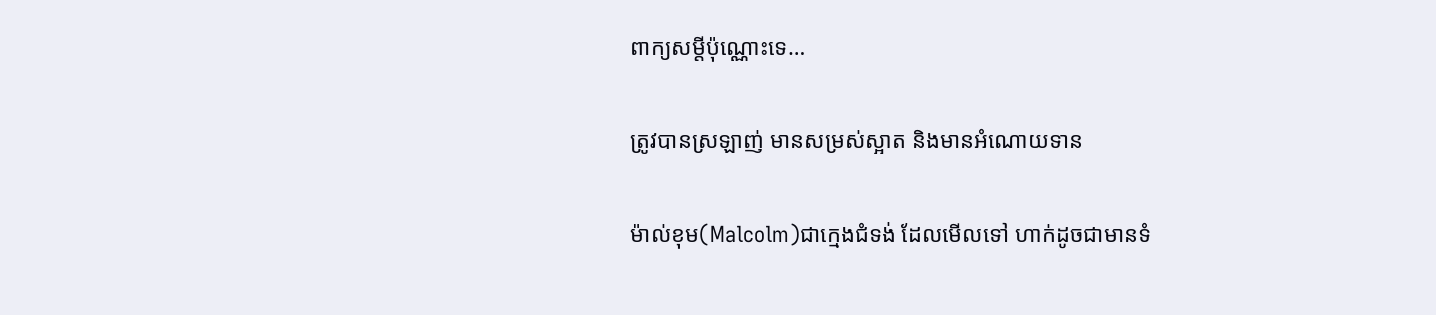ពាក្យសម្តីប៉ុណ្ណោះទេ…

ត្រូវបានស្រឡាញ់ មានសម្រស់ស្អាត និងមានអំណោយទាន

ម៉ាល់ខុម(Malcolm)ជាក្មេងជំទង់ ដែលមើលទៅ ហាក់ដូចជាមានទំ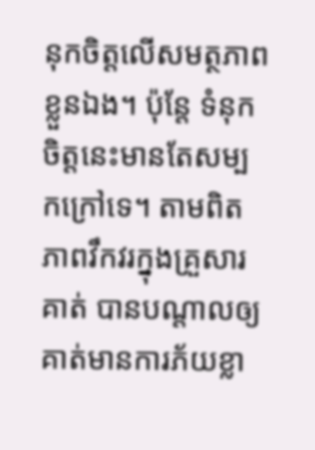នុកចិត្តលើសមត្ថភាពខ្លួនឯង។ ប៉ុន្តែ ទំនុកចិត្តនេះមានតែសម្បកក្រៅទេ។ តាមពិត ភាពវឹកវរក្នុងគ្រួសារគាត់ បានបណ្តាលឲ្យគាត់មានការភ័យខ្លា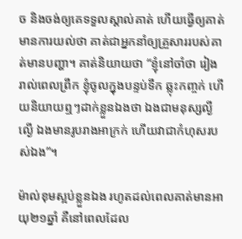ច និងចង់ឲ្យគេទទួលស្គាល់គាត់ ហើយធ្វើឲ្យគាត់មានការយល់ថា គាត់ជាអ្នកនាំឲ្យគ្រួសាររបស់គាត់មានបញ្ហា។ គាត់និយាយថា “ខ្ញុំនៅចាំថា រៀងរាល់ពេលព្រឹក ខ្ញុំចូលក្នុងបន្ទប់ទឹក ឆ្លុះកញ្ចក់ ហើយនិយាយឮៗដាក់ខ្លួនឯងថា ឯងជាមនុស្សល្ងីល្ងើ ឯងមានរូបរាងអាក្រក់ ហើយវាជាកំហុសរបស់ឯង”។

ម៉ាល់ខុមស្អប់ខ្លួនឯង រហូតដល់ពេលគាត់មានអាយុ២១ឆ្នាំ គឺនៅពេលដែល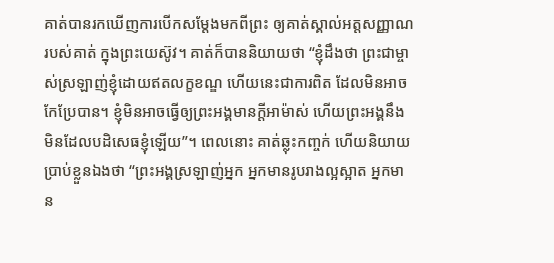គាត់បានរកឃើញការបើកសម្តែងមកពីព្រះ ឲ្យគាត់ស្គាល់អត្តសញ្ញាណរបស់គាត់ ក្នុងព្រះយេស៊ូវ។ គាត់ក៏បាននិយាយថា “ខ្ញុំដឹងថា ព្រះជាម្ចាស់ស្រឡាញ់ខ្ញុំដោយឥតលក្ខខណ្ឌ ហើយនេះជាការពិត ដែលមិនអាចកែប្រែបាន។ ខ្ញុំមិនអាចធ្វើឲ្យព្រះអង្គមានក្តីអាម៉ាស់ ហើយព្រះអង្គនឹងមិនដែលបដិសេធខ្ញុំឡើយ”។ ពេលនោះ គាត់ឆ្លុះកញ្ចក់ ហើយនិយាយប្រាប់ខ្លួនឯងថា “ព្រះអង្គស្រឡាញ់អ្នក អ្នកមានរូបរាងល្អស្អាត អ្នកមាន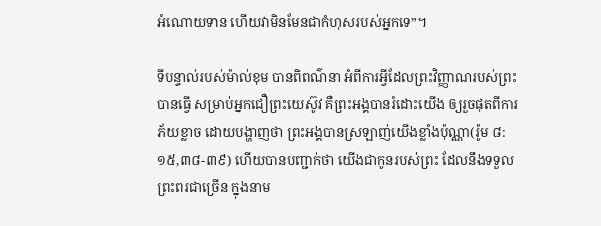អំណោយទាន ហើយវាមិនមែនជាកំហុសរបស់អ្នកទេ”។

ទីបន្ទាល់របស់ម៉ាល់ខុម បានពិពណ៌នា អំពីការអ្វីដែលព្រះវិញ្ញាណរបស់ព្រះបានធ្វើ សម្រាប់អ្នកជឿព្រះយេស៊ូវ គឺព្រះអង្គបានរំដោះយើង ឲ្យរួចផុតពីការភ័យខ្លាច ដោយបង្ហាញថា ព្រះអង្គបានស្រឡាញ់យើងខ្លាំងប៉ុណ្ណា(រ៉ូម ៨:១៥,៣៨-៣៩) ហើយបានបញ្ជាក់ថា យើងជាកូនរបស់ព្រះ ដែលនឹងទទួលព្រះពរជាច្រើន ក្នុងនាម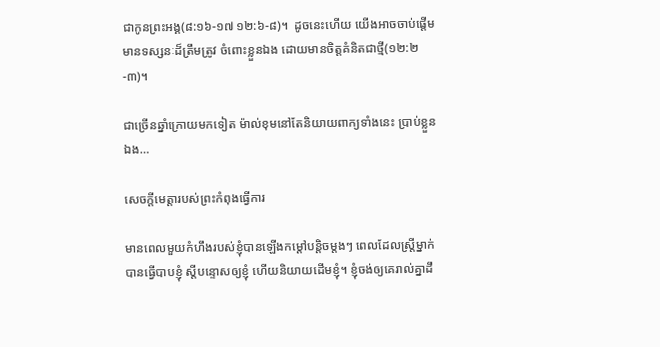ជាកូនព្រះអង្គ(៨:១៦-១៧ ១២:៦-៨)។  ដូចនេះហើយ យើងអាចចាប់ផ្តើមមានទស្សនៈដ៏ត្រឹមត្រូវ ចំពោះខ្លួនឯង ដោយមានចិត្តគំនិតជាថ្មី(១២:២-៣)។

ជាច្រើនឆ្នាំក្រោយមកទៀត ម៉ាល់ខុមនៅតែនិយាយពាក្យទាំងនេះ ប្រាប់ខ្លួនឯង…

សេចក្តីមេត្តារបស់ព្រះកំពុងធ្វើការ

មានពេលមួយកំហឹងរបស់ខ្ញុំបានឡើងកម្តៅបន្តិចម្តងៗ ពេលដែលស្រ្តីម្នាក់បានធ្វើបាបខ្ញុំ ស្តីបន្ទោសឲ្យខ្ញុំ ហើយនិយាយដើមខ្ញុំ។ ខ្ញុំចង់ឲ្យគេរាល់គ្នាដឹ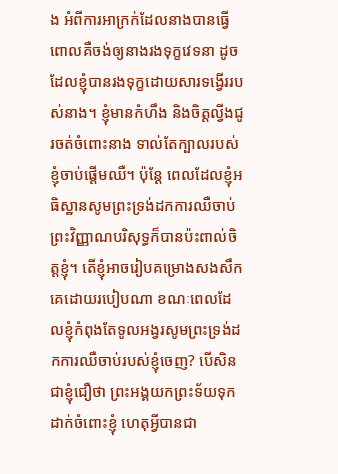ង អំពីការអាក្រក់ដែលនាងបានធ្វើ ពោលគឺចង់ឲ្យនាងរងទុក្ខវេទនា ដូចដែលខ្ញុំបានរងទុក្ខដោយសារទង្វើររបស់នាង។ ខ្ញុំមានកំហឹង និងចិត្តល្វីងជូរចត់ចំពោះនាង ទាល់តែក្បាលរបស់ខ្ញុំចាប់ផ្តើមឈឺ។ ប៉ុន្តែ ពេលដែលខ្ញុំអធិស្ឋានសូមព្រះទ្រង់ដកការឈឺចាប់ ព្រះវិញ្ញាណបរិសុទ្ធក៏បានប៉ះពាល់ចិត្តខ្ញុំ។ តើខ្ញុំអាចរៀបគម្រោងសងសឹកគេដោយរបៀបណា ខណៈពេលដែលខ្ញុំកំពុងតែទូលអង្វរសូមព្រះទ្រង់ដកការឈឺចាប់របស់ខ្ញុំចេញ? បើសិនជាខ្ញុំជឿថា ព្រះអង្គយកព្រះទ័យទុកដាក់ចំពោះខ្ញុំ ហេតុអ្វីបានជា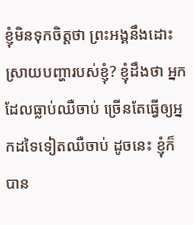ខ្ញុំមិនទុកចិត្តថា ព្រះអង្គនឹងដោះស្រាយបញ្ហារបស់ខ្ញុំ? ខ្ញុំដឹងថា អ្នកដែលធ្លាប់ឈឺចាប់ ច្រើនតែធ្វើឲ្យអ្នកដទៃទៀតឈឺចាប់ ដូចនេះ ខ្ញុំក៏បាន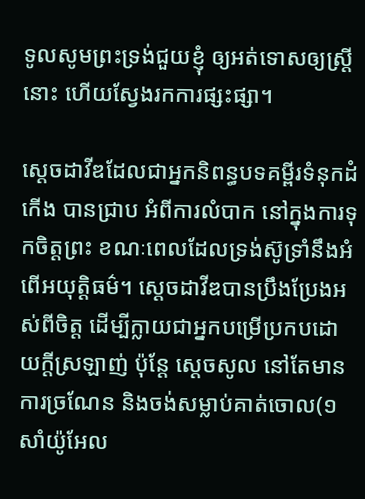ទូលសូមព្រះទ្រង់ជួយខ្ញុំ ឲ្យអត់ទោសឲ្យស្រ្តីនោះ ហើយស្វែងរកការផ្សះផ្សា។

ស្តេចដាវីឌដែលជាអ្នកនិពន្ធបទគម្ពីរទំនុកដំកើង បានជ្រាប អំពីការលំបាក នៅក្នុងការទុកចិត្តព្រះ ខណៈពេលដែលទ្រង់ស៊ូទ្រាំនឹងអំពើអយុត្តិធម៌។ ស្តេចដាវីឌបានប្រឹងប្រែងអស់ពីចិត្ត ដើម្បីក្លាយជាអ្នកបម្រើប្រកបដោយក្តីស្រឡាញ់ ប៉ុន្តែ ស្តេចសូល នៅតែមានការច្រណែន និងចង់សម្លាប់គាត់ចោល(១សាំយ៉ូអែល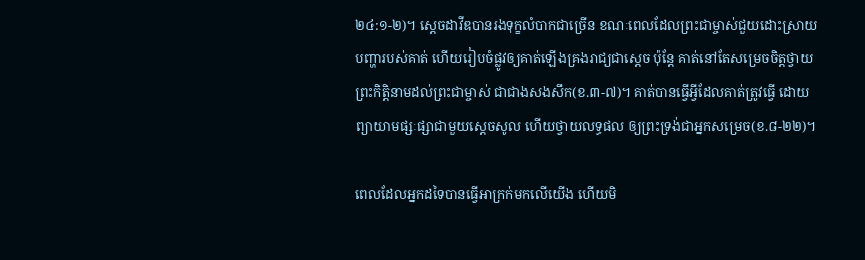២៤:១-២)។ ស្តេចដាវីឌបានរងទុក្ខលំបាកជាច្រើន ខណៈពេលដែលព្រះជាម្ចាស់ជួយដោះស្រាយបញ្ហារបស់គាត់ ហើយរៀបចំផ្លូវឲ្យគាត់ឡើងគ្រងរាជ្យជាស្តេច ប៉ុន្តែ គាត់នៅតែសម្រេចចិត្តថ្វាយព្រះកិត្តិនាមដល់ព្រះជាម្ចាស់ ជាជាងសងសឹក(ខ.៣-៧)។ គាត់បានធ្វើអ្វីដែលគាត់ត្រូវធ្វើ ដោយព្យាយាមផ្សៈផ្សាជាមួយស្តេចសូល ហើយថ្វាយលទ្ធផល ឲ្យព្រះទ្រង់ជាអ្នកសម្រេច(ខ.៨-២២)។

ពេលដែលអ្នកដទៃបានធ្វើអាក្រក់មកលើយើង ហើយមិ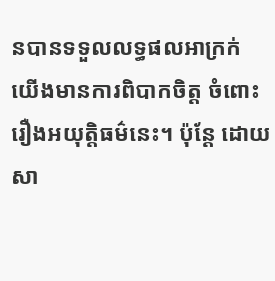នបានទទួលលទ្ធផលអាក្រក់ យើងមានការពិបាកចិត្ត ចំពោះរឿងអយុត្តិធម៌នេះ។ ប៉ុន្តែ ដោយសា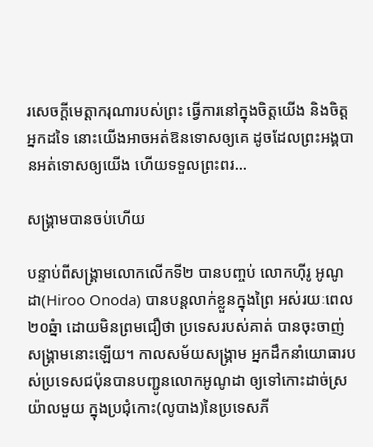រសេចក្តីមេត្តាករុណារបស់ព្រះ ធ្វើការនៅក្នុងចិត្តយើង និងចិត្តអ្នកដទៃ នោះយើងអាចអត់ឱនទោសឲ្យគេ ដូចដែលព្រះអង្គបានអត់ទោសឲ្យយើង ហើយទទួលព្រះពរ…

សង្រ្គាមបានចប់ហើយ

បន្ទាប់ពីសង្រ្គាមលោកលើកទី២ បានបញ្ចប់ លោកហ៊ីរូ អូណូដា(Hiroo Onoda) បានបន្តលាក់ខ្លួនក្នុងព្រៃ អស់រយៈពេល២០ឆ្នំា ដោយមិនព្រមជឿថា ប្រទេសរបស់គាត់ បានចុះចាញ់សង្រ្គាមនោះឡើយ។ កាលសម័យសង្រ្គាម អ្នកដឹកនាំយោធារបស់ប្រទេសជប៉ុនបានបញ្ជូនលោកអូណូដា ឲ្យទៅកោះដាច់ស្រយ៉ាលមួយ ក្នុងប្រជុំកោះ(លូបាង)នៃប្រទេសភី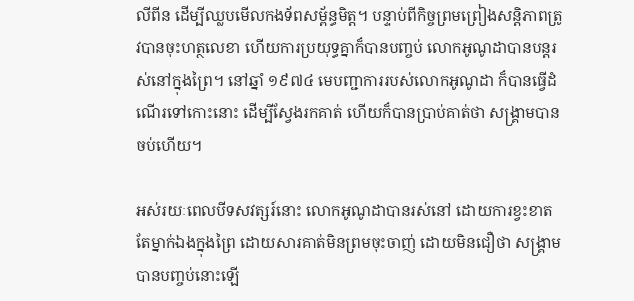លីពីន ដើម្បីឈ្លបមើលកងទ័ពសម្ព័ន្ធមិត្ត។ បន្ទាប់ពីកិច្ចព្រមព្រៀងសន្តិភាពត្រូវបានចុះហត្ថលេខា ហើយការប្រយុទ្ធគ្នាក៏បានបញ្ចប់ លោកអូណូដាបានបន្តរស់នៅក្នុងព្រៃ។ នៅឆ្នាំ ១៩៧៤ មេបញ្ជាការរបស់លោកអូណូដា ក៏បានធ្វើដំណើរទៅកោះនោះ ដើម្បីស្វែងរកគាត់ ហើយក៏បានប្រាប់គាត់ថា សង្រ្គាមបានចប់ហើយ។

អស់រយៈពេលបីទសវត្សរ៍នោះ លោកអូណូដាបានរស់នៅ ដោយការខ្វះខាត តែម្នាក់ឯងក្នុងព្រៃ ដោយសារគាត់មិនព្រមចុះចាញ់ ដោយមិនជឿថា សង្រ្គាមបានបញ្ចប់នោះឡើ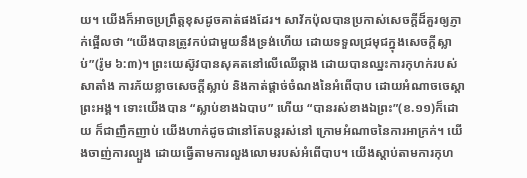យ។ យើងក៏អាចប្រព្រឹត្តខុសដូចគាត់ផងដែរ។ សាវ័កប៉ុលបានប្រកាស់សេចក្តីដ៏គួរឲ្យភ្ញាក់ផ្អើលថា “យើងបានត្រូវកប់ជាមួយនឹងទ្រង់ហើយ ដោយទទួលជ្រមុជក្នុងសេចក្តីស្លាប់”(រ៉ូម ៦:៣)។ ព្រះយេស៊ូវបានសុគតនៅលើឈើឆ្កាង ដោយបានឈ្នះការកុហក់របស់សាតាំង ការភ័យខ្លាចសេចក្តីស្លាប់ និងកាត់ផ្តាច់ចំណងនៃអំពើបាប ដោយអំណាចចេស្តាព្រះអង្គ។ ទោះយើងបាន “ស្លាប់ខាងឯបាប” ហើយ “បានរស់ខាងឯព្រះ”(ខ.១១)ក៏ដោយ ក៏ជាញឹកញាប់ យើងហាក់ដូចជានៅតែបន្តរស់នៅ ក្រោមអំណាចនៃការអាក្រក់។ យើងចាញ់ការល្បួង ដោយធ្វើតាមការលួងលោមរបស់អំពើបាប។ យើងស្តាប់តាមការកុហ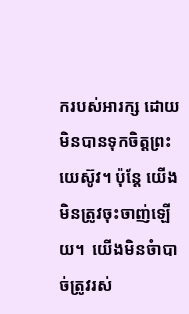ករបស់អារក្ស ដោយមិនបានទុកចិត្តព្រះយេស៊ូវ។ ប៉ុន្តែ យើងមិនត្រូវចុះចាញ់ឡើយ។  យើងមិនចំាបាច់ត្រូវរស់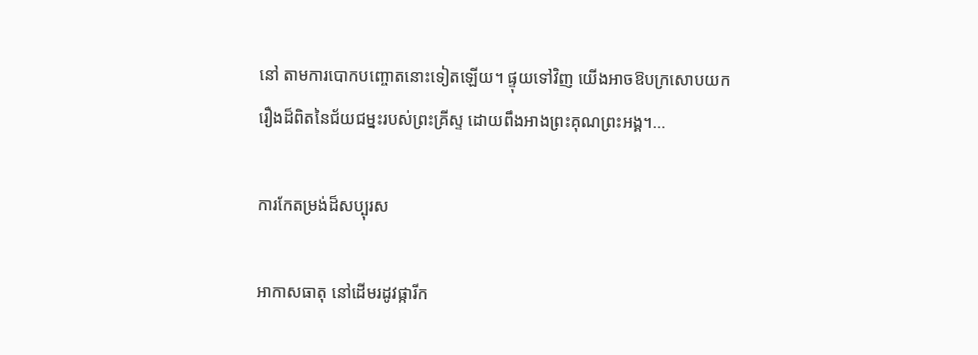នៅ តាមការបោកបញ្ចោតនោះទៀតឡើយ។ ផ្ទុយទៅវិញ យើងអាចឱបក្រសោបយករឿងដ៏ពិតនៃជ័យជម្នះរបស់ព្រះគ្រីស្ទ ដោយពឹងអាងព្រះគុណព្រះអង្គ។…

ការកែតម្រង់ដ៏សប្បុរស

អាកាសធាតុ នៅដើមរដូវផ្ការីក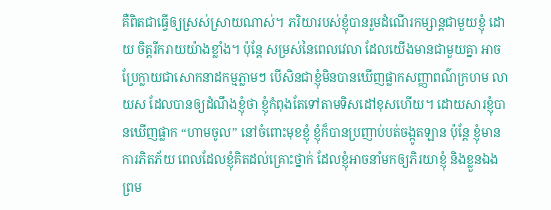គឺពិតជាធ្វើឲ្យស្រស់ស្រាយណាស់។ ភរិយារបស់ខ្ញុំបានរួមដំណើរកម្សាន្តជាមួយខ្ញុំ ដោយ ចិត្តរីករាយយ៉ាងខ្លាំង។ ប៉ុន្តែ សម្រស់នៃពេលវេលា ដែលយើងមានជាមួយគ្នា អាចប្រែក្លាយជាសោកនាដកម្មភ្លាមៗ បើសិនជាខ្ញុំមិនបានឃើញផ្លាកសញ្ញាពណ៌ក្រហម លាយស ដែលបានឲ្យដំណឹងខ្ញុំថា ខ្ញុំកំពុងតែទៅតាមទិសដៅខុសហើយ។ ដោយសារខ្ញុំបានឃើញផ្លាក “ហាមចូល” នៅចំពោះមុខខ្ញុំ ខ្ញុំក៏បានប្រញាប់បត់ចង្កូតឡាន ប៉ុន្តែ ខ្ញុំមានការភិតភ័យ ពេលដែលខ្ញុំគិតដល់គ្រោះថ្នាក់ ដែលខ្ញុំអាចនាំមកឲ្យភិរយាខ្ញុំ និងខ្លួនឯង ព្រម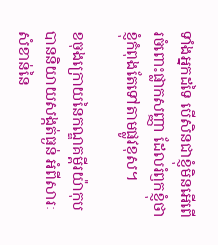ទាំងអ្នកដទៃ បើសិនជាខ្ញុំមិនអើពើរចំពោះផ្លាកសញ្ញា ដែលរំឭកខ្ញុំថា ខ្ញុំកំពុងតែទៅតាមផ្លូវខុស។

ខចុងក្រោយនៃកណ្ឌគម្ពីរយ៉ាកុប បាននិយាយសង្កត់ធ្ងន់ អំពីសារៈសំខាន់នៃ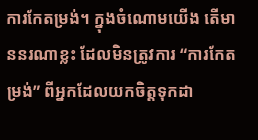ការកែតម្រង់។ ក្នុងចំណោមយើង តើមាននរណាខ្លះ ដែលមិនត្រូវការ “ការកែតម្រង់” ពីអ្នកដែលយកចិត្តទុកដា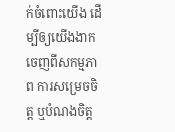ក់ចំពោះយើង ដើម្បីឲ្យយើងងាកចេញពីសកម្មភាព ការសម្រេចចិត្ត ឬបំណងចិត្ត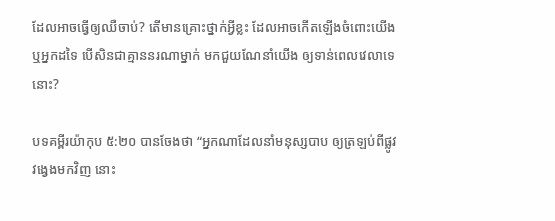ដែលអាចធ្វើឲ្យឈឺចាប់? តើមានគ្រោះថ្នាក់អ្វីខ្លះ ដែលអាចកើតឡើងចំពោះយើង ឬអ្នកដទៃ បើសិនជាគ្មាននរណាម្នាក់ មកជួយណែនាំយើង ឲ្យទាន់ពេលវេលាទេនោះ?

បទគម្ពីរយ៉ាកុប ៥:២០ បានចែងថា “អ្នកណាដែលនាំមនុស្សបាប ឲ្យត្រឡប់ពីផ្លូវវង្វេងមកវិញ នោះ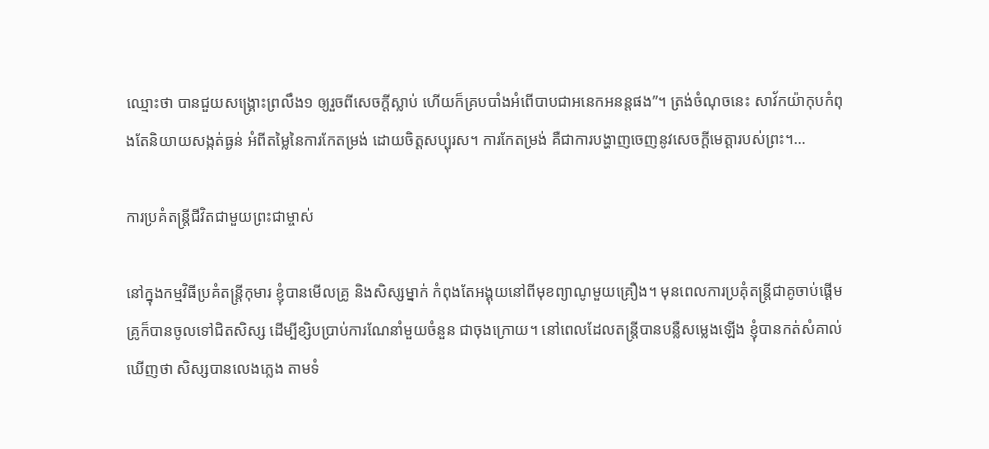ឈ្មោះថា បានជួយសង្គ្រោះព្រលឹង១ ឲ្យរួចពីសេចក្តីស្លាប់ ហើយក៏គ្របបាំងអំពើបាបជាអនេកអនន្តផង”។ ត្រង់ចំណុចនេះ សាវ័កយ៉ាកុបកំពុងតែនិយាយសង្កត់ធ្ងន់ អំពីតម្លៃនៃការកែតម្រង់ ដោយចិត្តសប្បុរស។ ការកែតម្រង់ គឺជាការបង្ហាញចេញនូវសេចក្តីមេត្តារបស់ព្រះ។…

ការប្រគំតន្រ្តីជីវិតជាមួយព្រះជាម្ចាស់

នៅក្នុងកម្មវិធីប្រគំតន្រ្តីកុមារ ខ្ញុំបានមើលគ្រូ និងសិស្សម្នាក់ កំពុងតែអង្គុយនៅពីមុខព្យាណូមួយគ្រឿង។ មុនពេលការប្រគុំតន្រ្តីជាគូចាប់ផ្តើម គ្រូក៏បានចូលទៅជិតសិស្ស ដើម្បីខ្សិបប្រាប់ការណែនាំមួយចំនួន ជាចុងក្រោយ។ នៅពេលដែលតន្រ្តីបានបន្លឺសម្លេងឡើង ខ្ញុំបានកត់សំគាល់ឃើញថា សិស្សបានលេងភ្លេង តាមទំ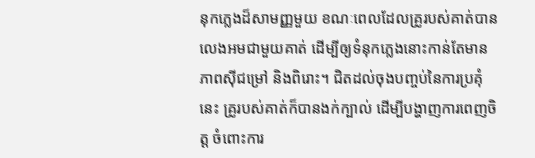នុកភ្លេងដ៏សាមញ្ញមួយ ខណៈពេលដែលគ្រូរបស់គាត់បានលេងអមជាមួយគាត់ ដើម្បីឲ្យទំនុកភ្លេងនោះកាន់តែមានភាពស៊ីជម្រៅ និងពិរោះ។ ជិតដល់ចុងបញ្ចប់នៃការប្រគុំនេះ គ្រូរបស់គាត់ក៏បានងក់ក្បាល់ ដើម្បីបង្ហាញការពេញចិត្ត ចំពោះការ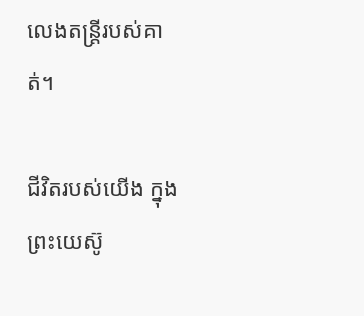លេងតន្រ្តីរបស់គាត់។

ជីវិតរបស់យើង ក្នុងព្រះយេស៊ូ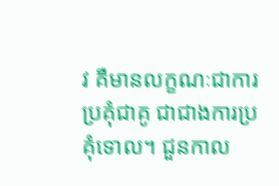វ គឺមានលក្ខណៈជាការប្រគុំជាគូ ជាជាងការប្រគុំទោល។ ជួនកាល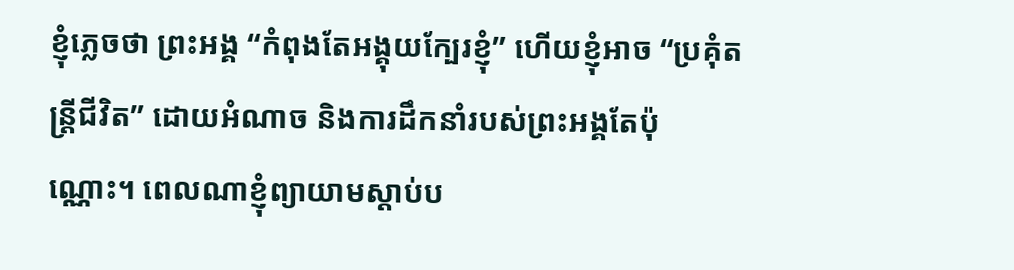ខ្ញុំភ្លេចថា ព្រះអង្គ “កំពុងតែអង្គុយក្បែរខ្ញុំ” ហើយខ្ញុំអាច “ប្រគុំតន្រ្តីជីវិត” ដោយអំណាច និងការដឹកនាំរបស់ព្រះអង្គតែប៉ុណ្ណោះ។ ពេលណាខ្ញុំព្យាយាមស្តាប់ប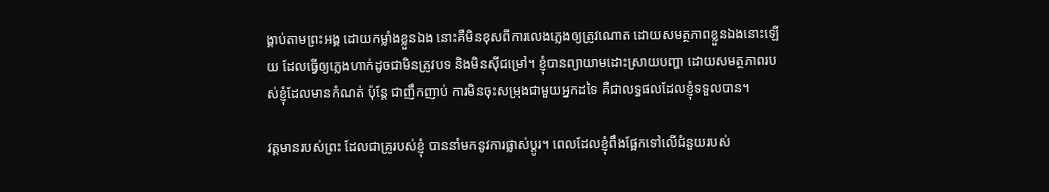ង្គាប់តាមព្រះអង្គ ដោយកម្លាំងខ្លួនឯង នោះគឺមិនខុសពីការលេងភ្លេងឲ្យត្រូវណោត ដោយសមត្ថភាពខ្លួនឯងនោះឡើយ ដែលធ្វើឲ្យភ្លេងហាក់ដូចជាមិនត្រូវបទ និងមិនស៊ីជម្រៅ។ ខ្ញុំបានព្យាយាមដោះស្រាយបញ្ហា ដោយសមត្ថភាពរបស់ខ្ញុំដែលមានកំណត់ ប៉ុន្តែ ជាញឹកញាប់ ការមិនចុះសម្រុងជាមួយអ្នកដទៃ គឺជាលទ្ធផលដែលខ្ញុំទទួលបាន។

វត្តមានរបស់ព្រះ ដែលជាគ្រូរបស់ខ្ញុំ បាននាំមកនូវការផ្លាស់ប្តូរ។ ពេលដែលខ្ញុំពឹងផ្អែកទៅលើជំនួយរបស់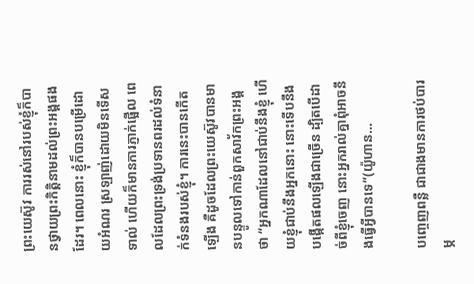ព្រះយេស៊ូវ ការរស់នៅរបស់ខ្ញុំក៏បានថ្វាយព្រះកិត្តិនាមដល់ព្រះអង្គផងដែរ។ ពេលនោះ ខ្ញុំក៏បានបម្រើដោយអំណរ ស្រឡាញ់ដោយមិនទើសទាល់ ហើយក៏មានការភ្ញាក់ផ្អើល ពេលដែលព្រះទ្រង់ប្រទានពរដល់ទំនាក់ទំនងរបស់ខ្ញុំ។ ការនេះបានកើតឡើង គឺដូចដែលព្រះយេស៊ូវបានមានបន្ទូលទៅកាន់ពួកសាវ័កព្រះអង្គថា “អ្នកណាដែលនៅជាប់នឹងខ្ញុំ ហើយខ្ញុំជាប់នឹងអ្នកនោះ នោះទើបនឹងបង្កើតផលឡើងជាច្រើន ដ្បិតបើដាច់ពីខ្ញុំចេញ នោះអ្នករាល់គ្នាពុំអាចនឹងធ្វើអ្វីបានទេ”(យ៉ូហាន…

បញ្ចេញពន្លឺ ជាជាងមានការថប់បារម្ភ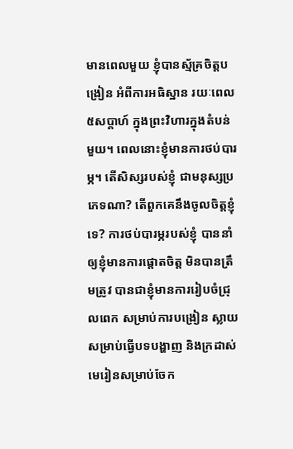មានពេលមួយ ខ្ញុំបានស្ម័គ្រចិត្តបង្រៀន អំពីការអធិស្ឋាន រយៈពេល៥សប្តាហ៍ ក្នុងព្រះវិហារក្នុងតំបន់មួយ។ ពេលនោះខ្ញុំមានការថប់បារម្ភ។ តើសិស្សរបស់ខ្ញុំ ជាមនុស្សប្រភេទណា? តើពួកគេនឹងចូលចិត្តខ្ញុំទេ? ការថប់បារម្ភរបស់ខ្ញុំ បាននាំឲ្យខ្ញុំមានការផ្តោតចិត្ត មិនបានត្រឹមត្រូវ បានជាខ្ញុំមានការរៀបចំជ្រុលពេក សម្រាប់ការបង្រៀន ស្លាយសម្រាប់ធ្វើបទបង្ហាញ និងក្រដាស់មេរៀនសម្រាប់ចែក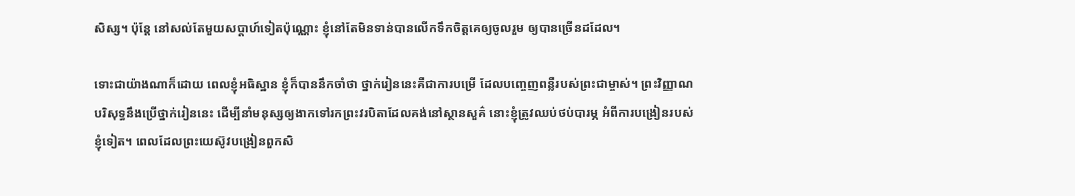សិស្ស។ ប៉ុន្តែ នៅសល់តែមួយសប្តាហ៍ទៀតប៉ុណ្ណោះ ខ្ញុំនៅតែមិនទាន់បានលើកទឹកចិត្តគេឲ្យចូលរួម ឲ្យបានច្រើនដដែល។

ទោះជាយ៉ាងណាក៏ដោយ ពេលខ្ញុំអធិស្ឋាន ខ្ញុំក៏បាននឹកចាំថា ថ្នាក់រៀននេះគឺជាការបម្រើ ដែលបញ្ចេញពន្លឺរបស់ព្រះជាម្ចាស់។ ព្រះវិញ្ញាណបរិសុទ្ធនឹងប្រើថ្នាក់រៀននេះ ដើម្បីនាំមនុស្សឲ្យងាកទៅរកព្រះវរបិតាដែលគង់នៅស្ថានសួគ៌ នោះខ្ញុំត្រូវឈប់ថប់បារម្ភ អំពីការបង្រៀនរបស់ខ្ញុំទៀត។ ពេលដែលព្រះយេស៊ូវបង្រៀនពួកសិ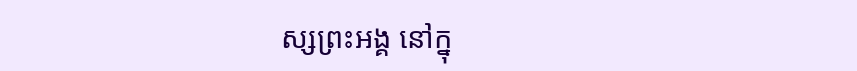ស្សព្រះអង្គ នៅក្នុ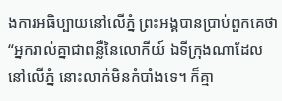ងការអធិប្បាយនៅលើភ្នំ ព្រះអង្គបានប្រាប់ពួកគេថា “អ្នករាល់គ្នាជាពន្លឺនៃលោកីយ៍ ឯទីក្រុងណាដែលនៅលើភ្នំ នោះលាក់មិនកំបាំងទេ។ ក៏គ្មា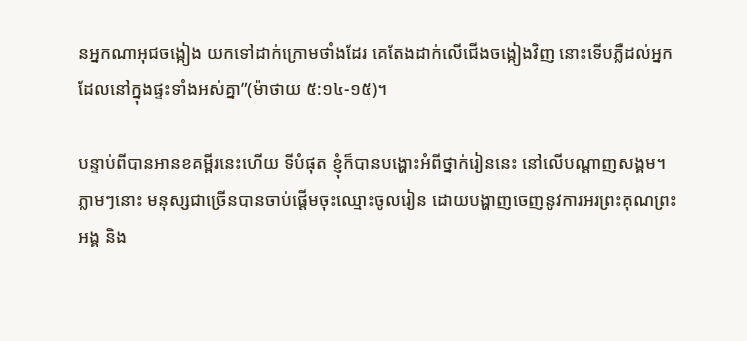នអ្នកណាអុជចង្កៀង យកទៅដាក់ក្រោមថាំងដែរ គេតែងដាក់លើជើងចង្កៀងវិញ នោះទើបភ្លឺដល់អ្នកដែលនៅក្នុងផ្ទះទាំងអស់គ្នា”(ម៉ាថាយ ៥:១៤-១៥)។

បន្ទាប់ពីបានអានខគម្ពីរនេះហើយ ទីបំផុត ខ្ញុំក៏បានបង្ហោះអំពីថ្នាក់រៀននេះ នៅលើបណ្តាញសង្គម។ ភ្លាមៗនោះ មនុស្សជាច្រើនបានចាប់ផ្តើមចុះឈ្មោះចូលរៀន ដោយបង្ហាញចេញនូវការអរព្រះគុណព្រះអង្គ និង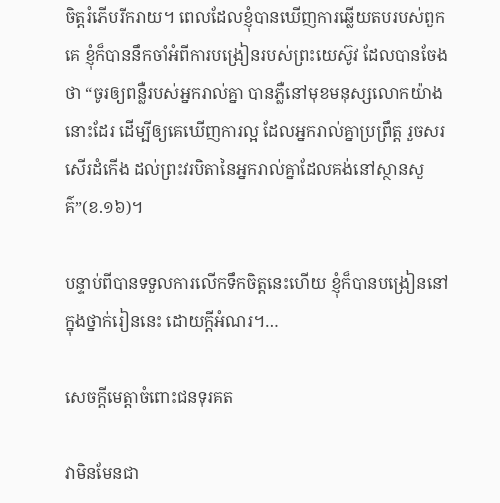ចិត្តរំភើបរីករាយ។ ពេលដែលខ្ញុំបានឃើញការឆ្លើយតបរបស់ពួកគេ ខ្ញុំក៏បាននឹកចាំអំពីការបង្រៀនរបស់ព្រះយេស៊ូវ ដែលបានចែងថា “ចូរឲ្យពន្លឺរបស់អ្នករាល់គ្នា បានភ្លឺនៅមុខមនុស្សលោកយ៉ាងនោះដែរ ដើម្បីឲ្យគេឃើញការល្អ ដែលអ្នករាល់គ្នាប្រព្រឹត្ត រួចសរសើរដំកើង ដល់ព្រះវរបិតានៃអ្នករាល់គ្នាដែលគង់នៅស្ថានសួគ៌”(ខ.១៦)។

បន្ទាប់ពីបានទទួលការលើកទឹកចិត្តនេះហើយ ខ្ញុំក៏បានបង្រៀននៅក្នុងថ្នាក់រៀននេះ ដោយក្តីអំណរ។…

សេចក្តីមេត្តាចំពោះជនទុរគត

វាមិនមែនជា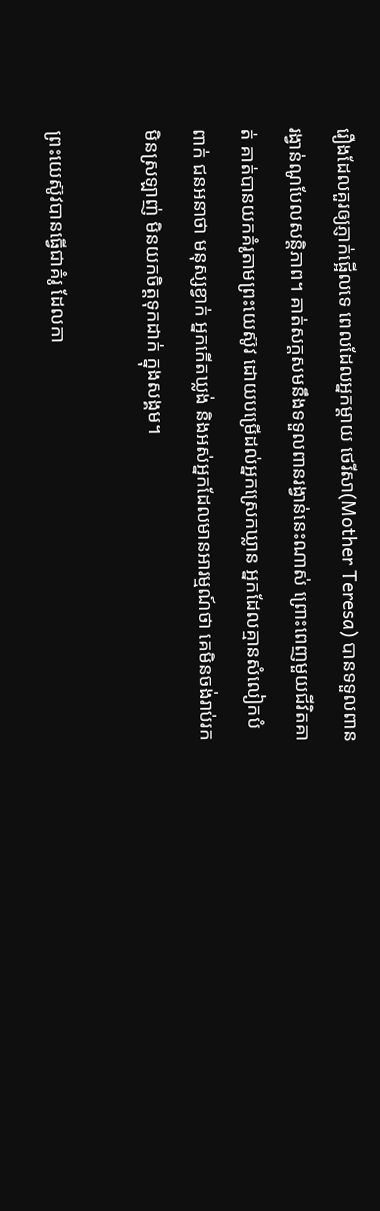រឿងដែលគួរឲ្យភ្ញាក់ផ្អើលទេ ពេលដែលអ្នកម្តាយ ថេរីសា(Mother Teresa) បានទទួលពានរង្វាន់ណូបែលសន្តិភាព។ គាត់សក្តសមនឹងទទួលពានរង្វាន់នេះណាស់ ព្រោះពេញមួយជីវិតគាត់ គាត់បានយកគំរូតាមព្រះយេស៊ូវ ដោយបម្រើដល់អ្នកស្រេកឃ្លាន អ្នកដែលគ្មានសំលៀកបំពាក់ ជនអនាថា មនុស្សខ្វាក់ អ្នកកើតឃ្លង់ និងអស់អ្នកដែលមានអារម្មណ៍ថា គេមិនចង់រាប់រក មិនស្រឡាញ់ មិនយកចិត្តទុកដាក់ ក្នុងសង្គម។

ព្រះយេស៊ូវបានធ្វើជាគំរូ ដែលកា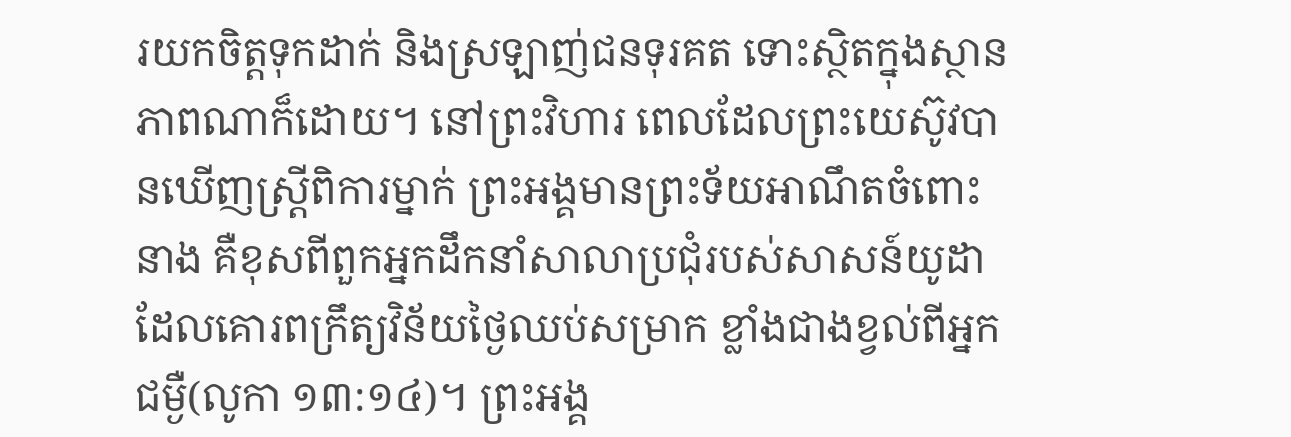រយកចិត្តទុកដាក់ និងស្រឡាញ់ជនទុរគត ទោះស្ថិតក្នុងស្ថានភាពណាក៏ដោយ។ នៅព្រះវិហារ ពេលដែលព្រះយេស៊ូវបានឃើញស្រ្តីពិការម្នាក់ ព្រះអង្គមានព្រះទ័យអាណឹតចំពោះនាង គឺខុសពីពួកអ្នកដឹកនាំសាលាប្រជុំរបស់សាសន៍យូដា ដែលគោរពក្រឹត្យវិន័យថ្ងៃឈប់សម្រាក ខ្លាំងជាងខ្វល់ពីអ្នកជម្ងឺ(លូកា ១៣:១៤)។ ព្រះអង្គ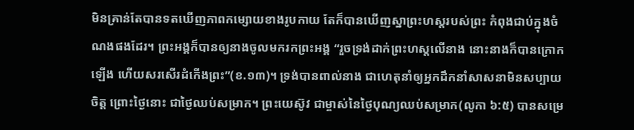មិនគ្រាន់តែបានទតឃើញភាពកម្សោយខាងរូបកាយ តែក៏បានឃើញស្នាព្រះហស្តរបស់ព្រះ កំពុងជាប់ក្នុងចំណងផងដែរ។ ព្រះអង្គក៏បានឲ្យនាងចូលមករកព្រះអង្គ “រួចទ្រង់ដាក់ព្រះហស្តលើនាង នោះនាងក៏បានក្រោកឡើង ហើយសរសើរដំកើងព្រះ”(ខ.១៣)។ ទ្រង់បានពាល់នាង ជាហេតុនាំឲ្យអ្នកដឹកនាំសាសនាមិនសប្បាយចិត្ត ព្រោះថ្ងៃនោះ ជាថ្ងៃឈប់សម្រាក។ ព្រះយេស៊ូវ ជាម្ចាស់នៃថ្ងៃបុណ្យឈប់សម្រាក(លូកា ៦:៥) បានសម្រេ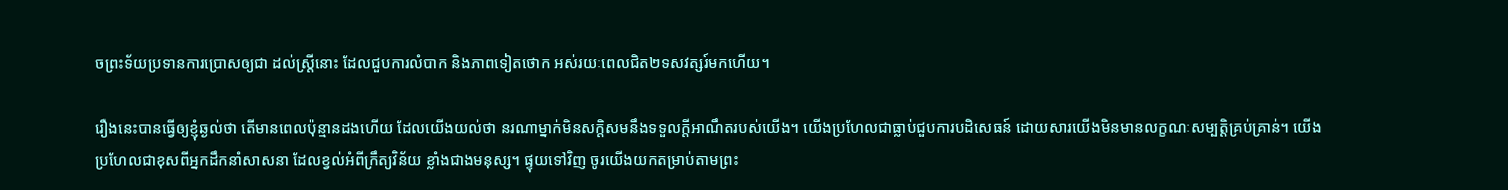ចព្រះទ័យប្រទានការប្រោសឲ្យជា ដល់ស្រ្តីនោះ ដែលជួបការលំបាក និងភាពទៀតថោក អស់រយៈពេលជិត២ទសវត្សរ៍មកហើយ។

រឿងនេះបានធ្វើឲ្យខ្ញុំឆ្ងល់ថា តើមានពេលប៉ុន្មានដងហើយ ដែលយើងយល់ថា នរណាម្នាក់មិនសក្តិសមនឹងទទួលក្តីអាណឹតរបស់យើង។ យើងប្រហែលជាធ្លាប់ជួបការបដិសេធន៍ ដោយសារយើងមិនមានលក្ខណៈសម្បត្តិគ្រប់គ្រាន់។ យើងប្រហែលជាខុសពីអ្នកដឹកនាំសាសនា ដែលខ្វល់អំពីក្រឹត្យវិន័យ ខ្លាំងជាងមនុស្ស។ ផ្ទុយទៅវិញ ចូរយើងយកតម្រាប់តាមព្រះ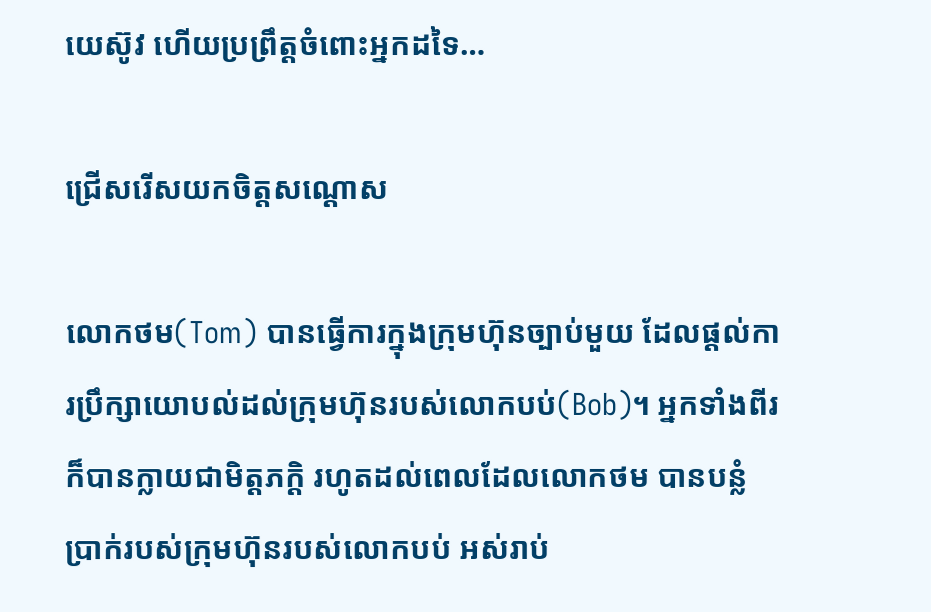យេស៊ូវ ហើយប្រព្រឹត្តចំពោះអ្នកដទៃ…

ជ្រើសរើសយកចិត្តសណ្តោស

លោកថម(Tom) បានធ្វើការក្នុងក្រុមហ៊ុនច្បាប់មួយ ដែលផ្តល់ការប្រឹក្សាយោបល់ដល់ក្រុមហ៊ុនរបស់លោកបប់(Bob)។ អ្នកទាំងពីរក៏បានក្លាយជាមិត្តភក្តិ រហូតដល់ពេលដែលលោកថម បានបន្លំប្រាក់របស់ក្រុមហ៊ុនរបស់លោកបប់ អស់រាប់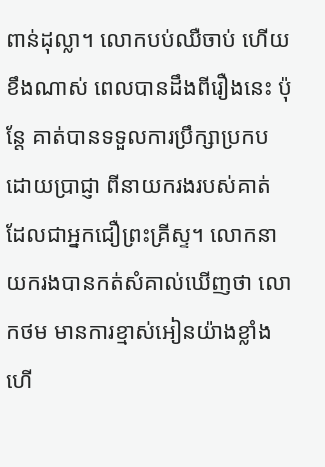ពាន់ដុល្លា។ លោកបប់ឈឺចាប់ ហើយខឹងណាស់ ពេលបានដឹងពីរឿងនេះ ប៉ុន្តែ គាត់បានទទួលការប្រឹក្សាប្រកបដោយប្រាជ្ញា ពីនាយករងរបស់គាត់ ដែលជាអ្នកជឿព្រះគ្រីស្ទ។ លោកនាយករងបានកត់សំគាល់ឃើញថា លោកថម មានការខ្មាស់អៀនយ៉ាងខ្លាំង ហើ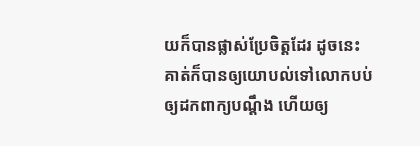យក៏បានផ្លាស់ប្រែចិត្តដែរ ដូចនេះ គាត់ក៏បានឲ្យយោបល់ទៅលោកបប់ ឲ្យដកពាក្យបណ្តឹង ហើយឲ្យ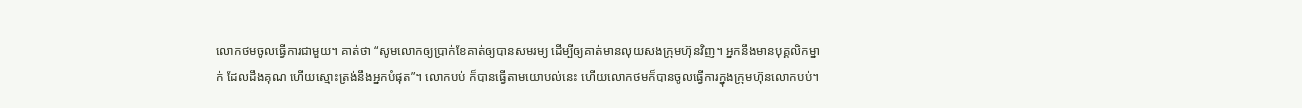លោកថមចូលធ្វើការជាមួយ។ គាត់ថា “សូមលោកឲ្យប្រាក់ខែគាត់ឲ្យបានសមរម្យ ដើម្បីឲ្យគាត់មានលុយសងក្រុមហ៊ុនវិញ។ អ្នកនឹងមានបុគ្គលិកម្នាក់ ដែលដឹងគុណ ហើយស្មោះត្រង់នឹងអ្នកបំផុត”។ លោកបប់ ក៏បានធ្វើតាមយោបល់នេះ ហើយលោកថមក៏បានចូលធ្វើការក្នុងក្រុមហ៊ុនលោកបប់។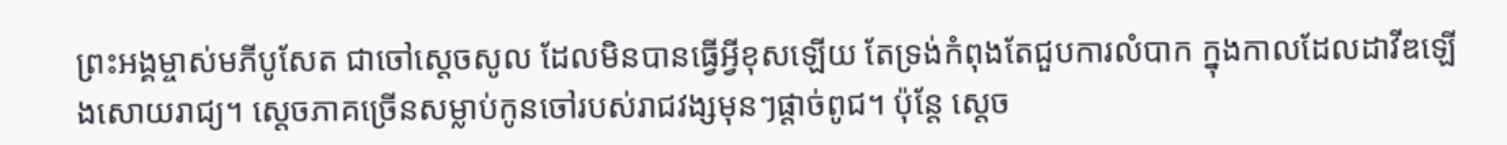ព្រះអង្គម្ចាស់មភីបូសែត ជាចៅស្តេចសូល ដែលមិនបានធ្វើអ្វីខុសឡើយ តែទ្រង់កំពុងតែជួបការលំបាក ក្នុងកាលដែលដាវីឌឡើងសោយរាជ្យ។ ស្តេចភាគច្រើនសម្លាប់កូនចៅរបស់រាជវង្សមុនៗផ្តាច់ពូជ។ ប៉ុន្តែ ស្តេច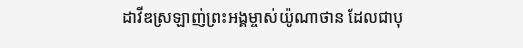ដាវីឌស្រឡាញ់ព្រះអង្គម្ចាស់យ៉ូណាថាន ដែលជាបុ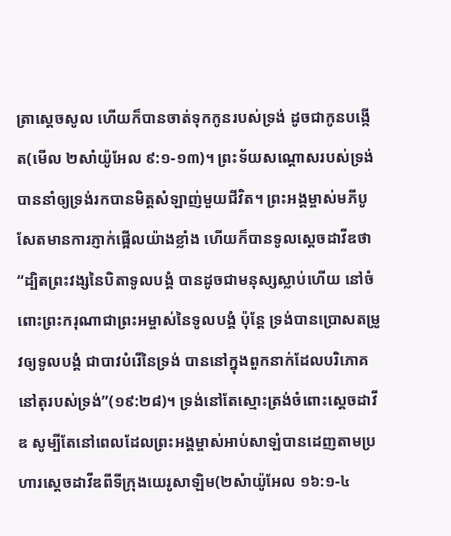ត្រាស្តេចសូល ហើយក៏បានចាត់ទុកកូនរបស់ទ្រង់ ដូចជាកូនបង្កើត(មើល ២សាំយ៉ូអែល ៩:១-១៣)។ ព្រះទ័យសណ្តោសរបស់ទ្រង់បាននាំឲ្យទ្រង់រកបានមិត្តសំឡាញ់មួយជីវិត។ ព្រះអង្គម្ចាស់មភីបូសែតមានការភ្ញាក់ផ្អើលយ៉ាងខ្លាំង ហើយក៏បានទូលស្តេចដាវីឌថា “ដ្បិតព្រះវង្សនៃបិតាទូលបង្គំ បានដូចជាមនុស្សស្លាប់ហើយ នៅចំពោះព្រះករុណាជាព្រះអម្ចាស់នៃទូលបង្គំ ប៉ុន្តែ ទ្រង់បានប្រោសតម្រូវឲ្យទូលបង្គំ ជាបាវបំរើនៃទ្រង់ បាននៅក្នុងពួកនាក់ដែលបរិភោគនៅតុរបស់ទ្រង់”(១៩:២៨)។ ទ្រង់នៅតែស្មោះត្រង់ចំពោះស្តេចដាវីឌ សូម្បីតែនៅពេលដែលព្រះអង្គម្ចាស់អាប់សាឡំបានដេញតាមប្រហារស្តេចដាវីឌពីទីក្រុងយេរូសាឡិម(២សំាយ៉ូអែល ១៦:១-៤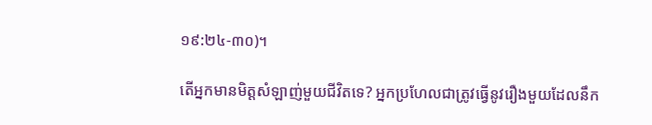១៩:២៤-៣០)។

តើអ្នកមានមិត្តសំឡាញ់មួយជីវិតទេ? អ្នកប្រហែលជាត្រូវធ្វើនូវរឿងមួយដែលនឹក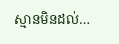ស្មានមិនដល់…